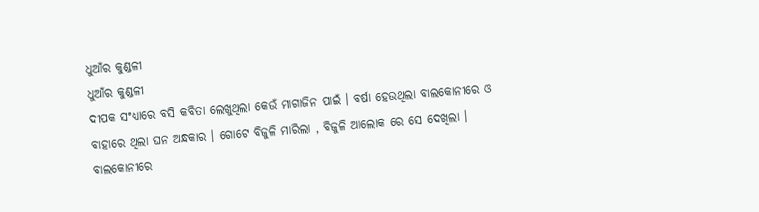ଧୁଆଁର କୁଣ୍ଡଳୀ
ଧୁଆଁର କୁଣ୍ଡଳୀ
ଦୀପକ ସଂଧ୍ୟାରେ ବସି କବିତା ଲେଖୁଥିଲା କେଉଁ ମାଗାଜିନ ପାଇଁ । ବର୍ଷା ହେଉଥିଲା ବାଲକୋନୀରେ ଓ ବାହାରେ ଥିଲା ଘନ ଅନ୍ଧକାର । ଗୋଟେ ବିଜୁଳି ମାରିଲା , ବିଜୁଳି ଆଲୋକ ରେ ସେ ଦେଖିଲା ।
ବାଲକୋନୀରେ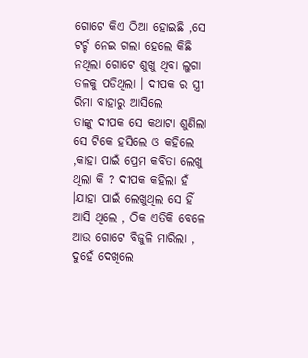ଗୋଟେ କିଏ ଠିଆ ହୋଇଛି ,ସେ ଟର୍ଚ୍ଚ ନେଇ ଗଲା ହେଲେ କିଛି ନଥିଲା ଗୋଟେ ଶୁଖୁ ଥିବା ଲୁଗା ତଳକୁ ପଡିଥିଲା । ଦୀପକ ର ସ୍ତ୍ରୀ ରିମା ବାହାରୁ ଆସିଲେ
ତାଙ୍କୁ ଦୀପକ ସେ କଥାଟା ଶୁଣିଲା ସେ ଟିକେ ହସିଲେ ଓ କହିଲେ ,କାହା ପାଇଁ ପ୍ରେମ କବିତା ଲେଖୁ ଥିଲା କି ? ଦୀପକ କହିଲା ହଁ ।ଯାହା ପାଇଁ ଲେଖୁଥିଲ ସେ ହିଁ ଆସି ଥିଲେ , ଠିକ ଏତିକି ବେଳେ ଆଉ ଗୋଟେ ବିଜୁଳି ମାରିଲା , ଦୁହେଁ ଦେଖିଲେ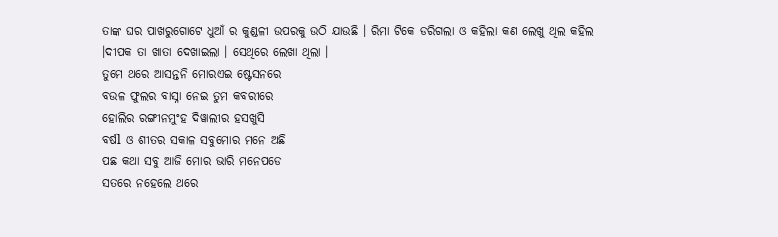ତାଙ୍କ ଘର ପାଖରୁଗୋଟେ ଧୁଆଁ ର କୁଣ୍ଡଳୀ ଉପରକୁ ଉଠି ଯାଉଛି । ରିମା ଟିକେ ଡରିଗଲା ଓ କହିଲା କଣ ଲେଖୁ ଥିଲ କହିଲ ।ଦୀପକ ତା ଖାତା ଦେଖାଇଲା । ସେଥିରେ ଲେଖା ଥିଲା ।
ତୁମେ ଥରେ ଆସନ୍ତନି ମୋରଏଇ ଷ୍ଟେସନରେ
ବଉଳ ଫୁଲର ବାସ୍ନା ନେଇ ତୁମ କବରୀରେ
ହୋଲିର ରଙ୍ଗୀନମୁଂହ ଦିୱାଲୀର ହସଖୁସି
ବର୍ଷl ଓ ଶୀତର ସକାଳ ସବୁମୋର ମନେ ଅଛି
ପଛ କଥା ସବୁ ଆଜି ମୋର ଭାରି ମନେପଡେ
ସତରେ ନହେଲେ ଥରେ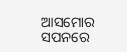ଆସମୋର ସପନରେ